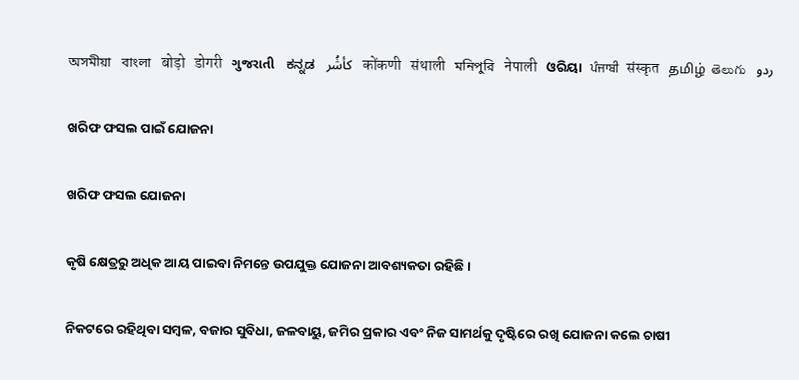অসমীয়া   বাংলা   बोड़ो   डोगरी   ગુજરાતી   ಕನ್ನಡ   كأشُر   कोंकणी   संथाली   মনিপুরি   नेपाली   ଓରିୟା   ਪੰਜਾਬੀ   संस्कृत   தமிழ்  తెలుగు   ردو

ଖରିଫ ଫସଲ ପାଇଁ ଯୋଜନା

ଖରିଫ ଫସଲ ଯୋଜନା

କୃଷି କ୍ଷେତ୍ରରୁ ଅଧିକ ଆୟ ପାଇବା ନିମନ୍ତେ ଉପଯୁକ୍ତ ଯୋଜନା ଆବଶ୍ୟକତା ରହିଛି ।

ନିକଟରେ ରହିଥିବା ସମ୍ବଳ, ବଜାର ସୁବିଧା, ଜଳବାୟୁ, ଜମିର ପ୍ରକାର ଏବଂ ନିଜ ସାମର୍ଥକୁ ଦୃଷ୍ଟିରେ ରଖି ଯୋଜନା କଲେ ଚାଷୀ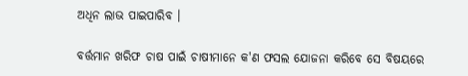ଅଧିନ ଲାଭ ପାଇପାରିବ ।

ବର୍ତ୍ତମାନ ଖରିଫ ଚାଷ ପାଇଁ ଚାଷୀମାନେ କ'ଣ ଫସଲ ଯୋଜନା କରିବେ ସେ ବିଷୟରେ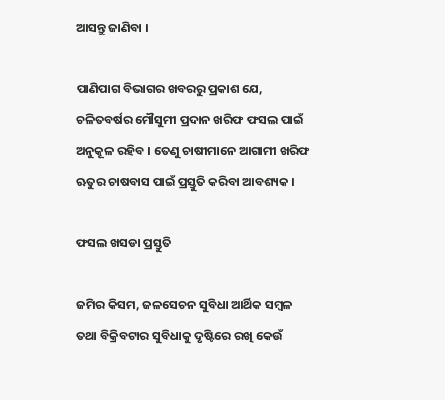ଆସନ୍ତୁ ଜାଣିବା ।

ପାଣିପାଗ ବିଭାଗର ଖବରରୁ ପ୍ରକାଶ ଯେ, ଚଳିତବର୍ଷର ମୌସୁମୀ ପ୍ରଦାନ ଖରିଫ ଫସଲ ପାଇଁ ଅନୁକୂଳ ରହିବ । ତେଣୁ ଚାଷୀମାନେ ଆଗାମୀ ଖରିଫ ଋତୁର ଚାଷବାସ ପାଇଁ ପ୍ରସ୍ତୁତି କରିବା ଆବଶ୍ୟକ ।

ଫସଲ ଖସଡା ପ୍ରସ୍ତୁତି

ଜମିର କିସମ, ଜଳସେଚନ ସୁବିଧା ଆର୍ଥିକ ସମ୍ବଳ ତଥା ବିକ୍ରିବଟାର ସୁବିଧାକୁ ଦୃଷ୍ଟିରେ ରଖି କେଉଁ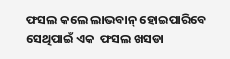ଫସଲ କଲେ ଲାଭବାନ୍ ହୋଇପାରିବେ ସେଥିପାଇଁ ଏକ  ଫସଲ ଖସଡା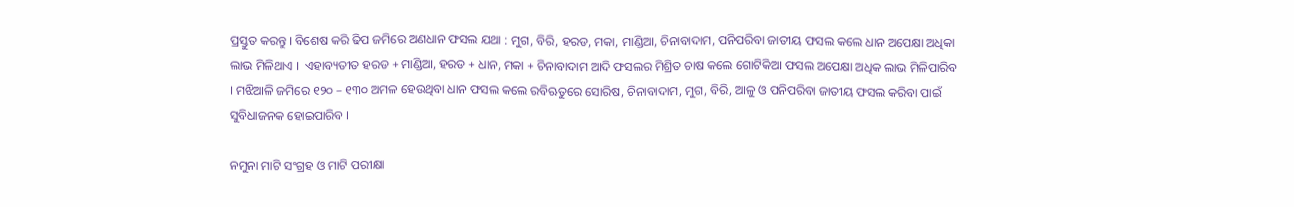ପ୍ରସ୍ତୁତ କରନ୍ତୁ । ବିଶେଷ କରି ଢିପ ଜମିରେ ଅଣଧାନ ଫସଲ ଯଥା : ମୁଗ, ବିରି, ହରଡ, ମକା, ମାଣ୍ଡିଆ, ଚିନାବାଦାମ, ପନିପରିବା ଜାତୀୟ ଫସଲ କଲେ ଧାନ ଅପେକ୍ଷା ଅଧିକା ଲାଭ ମିଳିଥାଏ ।  ଏହାବ୍ୟତୀତ ହରଡ + ମାଣ୍ଡିଆ, ହରଡ + ଧାନ, ମକା + ଚିନାବାଦାମ ଆଦି ଫସଲର ମିଶ୍ରିତ ଚାଷ କଲେ ଗୋଟିକିଆ ଫସଲ ଅପେକ୍ଷା ଅଧିକ ଲାଭ ମିଳିପାରିବ । ମଝିଆଳି ଜମିରେ ୧୨୦ – ୧୩୦ ଅମଳ ହେଉଥିବା ଧାନ ଫସଲ କଲେ ରବିଋତୁରେ ସୋରିଷ, ଚିନାବାଦାମ, ମୁଗ, ବିରି, ଆଳୁ ଓ ପନିପରିବା ଜାତୀୟ ଫସଲ କରିବା ପାଇଁ ସୁବିଧାଜନକ ହୋଇପାରିବ ।

ନମୁନା ମାଟି ସଂଗ୍ରହ ଓ ମାଟି ପରୀକ୍ଷା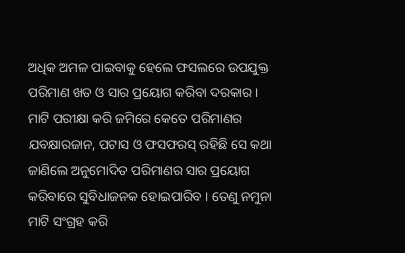ଅଧିକ ଅମଳ ପାଇବାକୁ ହେଲେ ଫସଲରେ ଉପଯୁକ୍ତ ପରିମାଣ ଖତ ଓ ସାର ପ୍ରୟୋଗ କରିବା ଦରକାର । ମାଟି ପରୀକ୍ଷା କରି ଜମିରେ କେତେ ପରିମାଣର ଯବକ୍ଷାରଜାନ, ପଟାସ ଓ ଫସଫରସ୍ ରହିଛି ସେ କଥା ଜାଣିଲେ ଅନୁମୋଦିତ ପରିମାଣର ସାର ପ୍ରୟୋଗ କରିବାରେ ସୁବିଧାଜନକ ହୋଇପାରିବ । ତେଣୁ ନମୁନା ମାଟି ସଂଗ୍ରହ କରି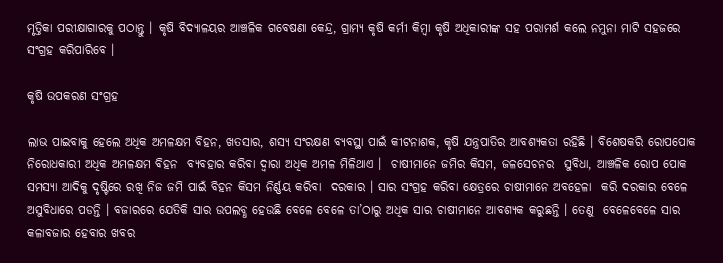ମୃତ୍ତିକା ପରୀକ୍ଷାଗାରକୁ ପଠାନ୍ତୁ । କୃଷି ବିଦ୍ୟାଳୟର ଆଞ୍ଚଳିକ ଗବେଷଣା କେନ୍ଦ୍ର, ଗ୍ରାମ୍ୟ କୃଷି କର୍ମୀ କିମ୍ବା କୃଷି ଅଧିକାରୀଙ୍କ ସହ ପରାମର୍ଶ କଲେ ନମୁନା ମାଟି ସହଜରେ ସଂଗ୍ରହ କରିପାରିବେ ।

କୃଷି ଉପକରଣ ସଂଗ୍ରହ

ଲାଭ ପାଇବାକୁ ହେଲେ ଅଧିକ ଅମଳକ୍ଷମ ବିହନ, ଖତସାର, ଶସ୍ୟ ସଂରକ୍ଷଣ ବ୍ୟବସ୍ଥା ପାଇଁ କୀଟନାଶକ, କୃଷି ଯନ୍ତ୍ରପାତିର ଆବଶ୍ୟକତା ରହିଛି । ବିଶେଷକରି ରୋପପୋକ ନିରୋଧକାରୀ ଅଧିକ ଅମଳକ୍ଷମ ବିହନ  ବ୍ୟବହାର କରିବା ଦ୍ଵାରା ଅଧିକ ଅମଳ ମିଳିଥାଏ ।  ଚାଷୀମାନେ ଜମିର କିସମ, ଜଳସେଚନର  ସୁବିଧା, ଆଞ୍ଚଳିକ ରୋପ ପୋକ ସମସ୍ୟା ଆଦିକୁ ଦୃଷ୍ଟିରେ ରଖି ନିଜ ଜମି ପାଇଁ ବିହନ କିସମ ନିର୍ଣ୍ଣୟ କରିବା  ଦରକାର । ସାର ସଂଗ୍ରହ କରିବା କ୍ଷେତ୍ରରେ ଚାଷୀମାନେ ଅବହେଳା  କରି ଦରକାର ବେଳେ ଅସୁବିଧାରେ ପଡନ୍ତି । ବଜାରରେ ଯେତିକି ସାର ଉପଲବ୍ଧ ହେଉଛି ବେଳେ ବେଳେ ତା’ଠାରୁ ଅଧିକ ସାର ଚାଷୀମାନେ ଆବଶ୍ୟକ କରୁଛନ୍ତି । ତେଣୁ  ବେଳେବେଳେ ସାର କଳାବଜାର ହେବାର ଖବର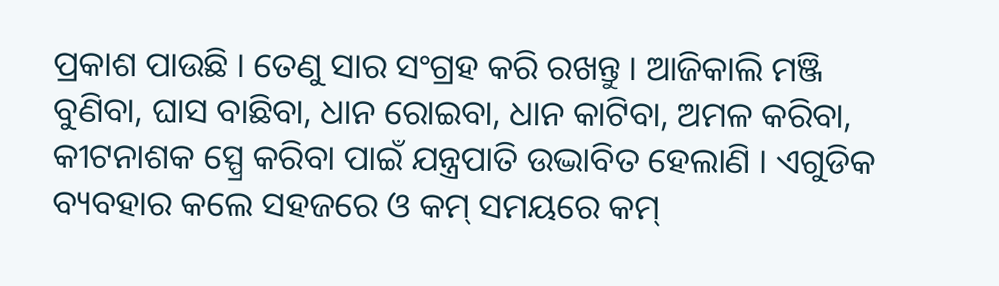ପ୍ରକାଶ ପାଉଛି । ତେଣୁ ସାର ସଂଗ୍ରହ କରି ରଖନ୍ତୁ । ଆଜିକାଲି ମଞ୍ଜି ବୁଣିବା, ଘାସ ବାଛିବା, ଧାନ ରୋଇବା, ଧାନ କାଟିବା, ଅମଳ କରିବା, କୀଟନାଶକ ସ୍ପ୍ରେ କରିବା ପାଇଁ ଯନ୍ତ୍ରପାତି ଉଦ୍ଭାବିତ ହେଲାଣି । ଏଗୁଡିକ ବ୍ୟବହାର କଲେ ସହଜରେ ଓ କମ୍ ସମୟରେ କମ୍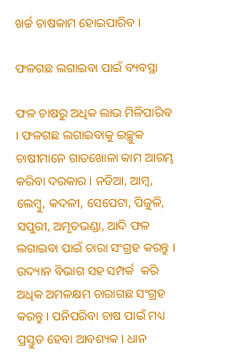ଖର୍ଚ୍ଚ ଚାଷକାମ ହୋଇପାରିବ ।

ଫଳଗଛ ଲଗାଇବା ପାଇଁ ବ୍ୟବସ୍ଥା

ଫଳ ଚାଷରୁ ଅଧିକ ଲାଭ ମିଳିପାରିବ । ଫଳଗଛ ଲଗାଇବାକୁ ଇଚ୍ଛୁକ ଚାଷୀମାନେ ଗାତଖୋଳା କାମ ଆରମ୍ଭ କରିବା ଦରକାର । ନଡିଆ, ଆମ୍ବ, ଲେମ୍ବୁ, କଦଳୀ, ସେପେଟା, ପିଜୁଳି, ସପୁରୀ, ଅମୃତଭଣ୍ଡା, ଆଦି ଫଳ ଲଗାଇବା ପାଇଁ ଚାରା ସଂଗ୍ରହ କରନ୍ତୁ ।  ଉଦ୍ୟାନ ବିଭାଗ ସହ ସମ୍ପର୍କ  କରି ଅଧିକ ଅମଳକ୍ଷମ ଚାରାଗଛ ସଂଗ୍ରହ କରନ୍ତୁ । ପନିପରିବା ଚାଷ ପାଇଁ ମଧ୍ୟ ପ୍ରସ୍ତୁତ ହେବା ଆବଶ୍ୟକ । ଧାନ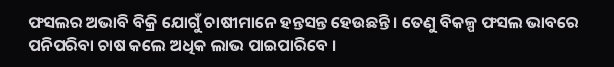ଫସଲର ଅଭାବି ବିକ୍ରି ଯୋଗୁଁ ଚାଷୀମାନେ ହନ୍ତସନ୍ତ ହେଉଛନ୍ତି । ତେଣୁ ବିକଳ୍ପ ଫସଲ ଭାବରେ ପନିପରିବା ଚାଷ କଲେ ଅଧିକ ଲାଭ ପାଇପାରିବେ ।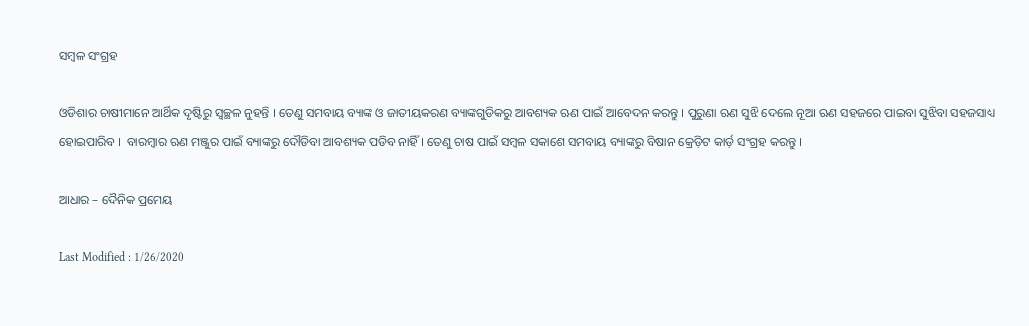ସମ୍ବଳ ସଂଗ୍ରହ

ଓଡିଶାର ଚାଷୀମାନେ ଆର୍ଥିକ ଦୃଷ୍ଟିରୁ ସ୍ଵଚ୍ଛଳ ନୁହନ୍ତି । ତେଣୁ ସମବାୟ ବ୍ୟାଙ୍କ ଓ ଜାତୀୟକରଣ ବ୍ୟାଙ୍କଗୁଡିକରୁ ଆବଶ୍ୟକ ଋଣ ପାଇଁ ଆବେଦନ କରନ୍ତୁ । ପୁରୁଣା ଋଣ ସୁଝି ଦେଲେ ନୂଆ ଋଣ ସହଜରେ ପାଇବା ସୁଝିବା ସହଜସାଧ୍ୟ ହୋଇପାରିବ ।  ବାରମ୍ବାର ଋଣ ମଞ୍ଜୁର ପାଇଁ ବ୍ୟାଙ୍କରୁ ଦୌଡିବା ଆବଶ୍ୟକ ପଡିବ ନାହିଁ । ତେଣୁ ଚାଷ ପାଇଁ ସମ୍ବଳ ସକାଶେ ସମବାୟ ବ୍ୟାଙ୍କରୁ ବିଷାନ କ୍ରେଡ଼ିଟ କାର୍ଡ଼ ସଂଗ୍ରହ କରନ୍ତୁ ।

ଆଧାର – ଦୈନିକ ପ୍ରମେୟ

Last Modified : 1/26/2020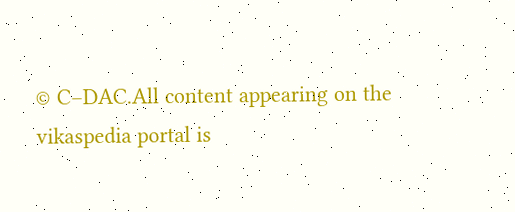© C–DAC.All content appearing on the vikaspedia portal is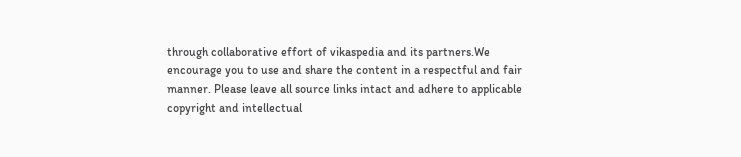through collaborative effort of vikaspedia and its partners.We encourage you to use and share the content in a respectful and fair manner. Please leave all source links intact and adhere to applicable copyright and intellectual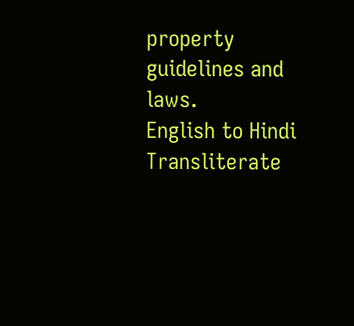property guidelines and laws.
English to Hindi Transliterate